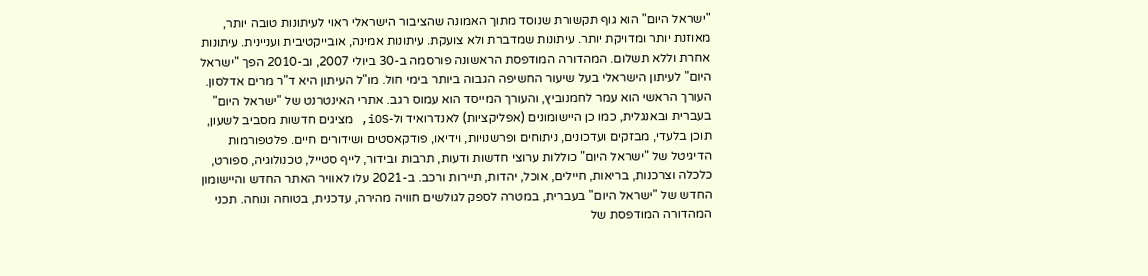"ישראל היום" הוא גוף תקשורת שנוסד מתוך האמונה שהציבור הישראלי ראוי לעיתונות טובה יותר, מאוזנת יותר ומדויקת יותר. עיתונות שמדברת ולא צועקת. עיתונות אמינה, אובייקטיבית ועניינית. עיתונות אחרת וללא תשלום. המהדורה המודפסת הראשונה פורסמה ב-30 ביולי 2007, וב-2010 הפך "ישראל היום" לעיתון הישראלי בעל שיעור החשיפה הגבוה ביותר בימי חול. מו"ל העיתון היא ד"ר מרים אדלסון. העורך הראשי הוא עמר לחמנוביץ, והעורך המייסד הוא עמוס רגב. אתרי האינטרנט של "ישראל היום" בעברית ובאנגלית, כמו כן היישומונים (אפליקציות) לאנדרואיד ול-iOS, מציגים חדשות מסביב לשעון, תוכן בלעדי, מבזקים ועדכונים, ניתוחים ופרשנויות, וידיאו, פודקאסטים ושידורים חיים. פלטפורמות הדיגיטל של "ישראל היום" כוללות ערוצי חדשות ודעות, תרבות ובידור, לייף סטייל, טכנולוגיה, ספורט, כלכלה וצרכנות, בריאות, חיילים, אוכל, יהדות, תיירות ורכב. ב-2021 עלו לאוויר האתר החדש והיישומון החדש של "ישראל היום" בעברית, במטרה לספק לגולשים חוויה מהירה, עדכנית, בטוחה ונוחה. תכני המהדורה המודפסת של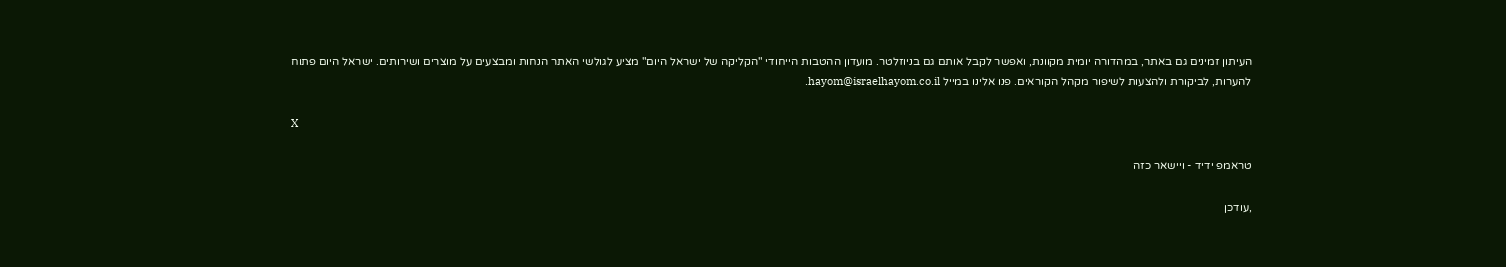העיתון זמינים גם באתר, במהדורה יומית מקוונת, ואפשר לקבל אותם גם בניוזלטר. מועדון ההטבות הייחודי "הקליקה של ישראל היום" מציע לגולשי האתר הנחות ומבצעים על מוצרים ושירותים. ישראל היום פתוח להערות, לביקורת ולהצעות לשיפור מקהל הקוראים. פנו אלינו במייל hayom@israelhayom.co.il.

X

טראמפ ידיד - ויישאר כזה

,עודכן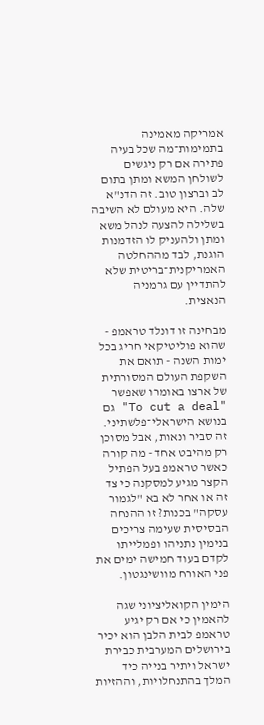אמריקה מאמינה בתמימות־מה שכל בעיה פתירה אם רק ניגשים לשולחן המשא ומתן בתום לב וברצון טוב. זה הדנ"א שלה. היא מעולם לא השיבה בשלילה להצעה לנהל משא ומתן ולהעניק לו הזדמנות הוגנת, לבד מההחלטה האמריקנית־בריטית שלא להתדיין עם גרמניה הנאצית.

מבחינה זו דונלד טראמפ - שהוא פוליטיקאי חריג בכל ימות השנה - תואם את השקפת העולם המסורתית של ארצו באומרו שאפשר "To cut a deal" גם בנושא הישראלי־פלשתיני. זה סביר ונאות, אבל מסוכן רק מהיבט אחד - מה קורה כאשר טראמפ בעל הפתיל הקצר מגיע למסקנה כי צד זה או אחר לא בא "לגמור עסקה" בכנות? זו ההנחה הבסיסית שעימה צריכים בנימין נתניהו ופמלייתו לקדם בעוד חמישה ימים את פני האורח מוושינגטון.

הימין הקואליציוני שגה להאמין כי אם רק יגיע טראמפ לבית הלבן הוא יכיר בירושלים המערבית כבירת ישראל ויתיר בנייה כיד המלך בהתנחלויות, וההזיות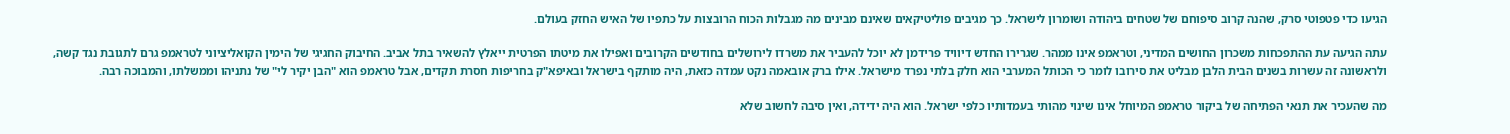הגיעו כדי פטפוטי סרק, שהנה קרוב סיפוחם של שטחים ביהודה ושומרון לישראל. כך מגיבים פוליטיקאים שאינם מבינים מה מגבלות הכוח הרובצות על כתפיו של האיש החזק בעולם.

עתה הגיעה עת ההתפכחות משכרון החושים המדיני, וטראמפ אינו ממהר. שגרירו החדש דיוויד פרידמן לא יוכל להעביר את משרדו לירושלים בחודשים הקרובים ואפילו את מיטתו הפרטית ייאלץ להשאיר בתל אביב. החיבוק החגיגי של הימין הקואליציוני לטראמפ גרם לתגובת נגד קשה, ולראשונה זה עשרות בשנים הבית הלבן מבליט את סירובו לומר כי הכותל המערבי הוא חלק בלתי נפרד מישראל. אילו ברק אובאמה נקט עמדה כזאת, היה מותקף בישראל ובאיפא"ק בחריפות חסרת תקדים, אבל טראמפ הוא "הבן יקיר לי" של נתניהו וממשלתו, והמבוכה רבה.

מה שהעכיר את תנאי הפתיחה של ביקור טראמפ המיוחל אינו שינוי מהותי בעמדותיו כלפי ישראל. הוא היה ידידה, ואין סיבה לחשוב שלא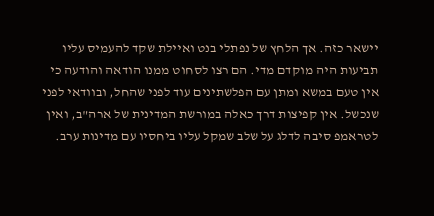יישאר כזה. אך הלחץ של נפתלי בנט ואיילת שקד להעמיס עליו תביעות היה מוקדם מדי. הם רצו לסחוט ממנו הודאה והודעה כי אין טעם במשא ומתן עם הפלשתינים עוד לפני שהחל, ובוודאי לפני שנכשל. אין קפיצות דרך כאלה במורשת המדינית של ארה"ב, ואין לטראמפ סיבה לדלג על שלב שמקל עליו ביחסיו עם מדינות ערב.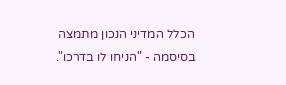הכלל המדיני הנכון מתמצה בסיסמה - "הניחו לו בדרכו".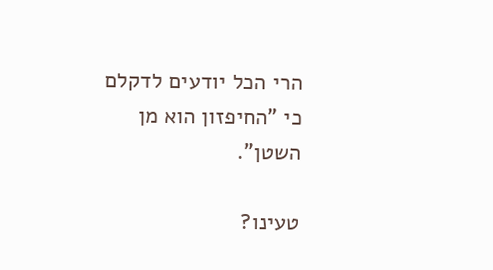הרי הכל יודעים לדקלם כי "החיפזון הוא מן השטן".

טעינו?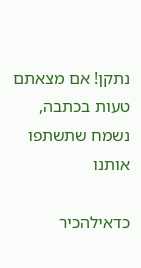נתקן! אם מצאתם טעות בכתבה, נשמח שתשתפו אותנו

כדאילהכיר